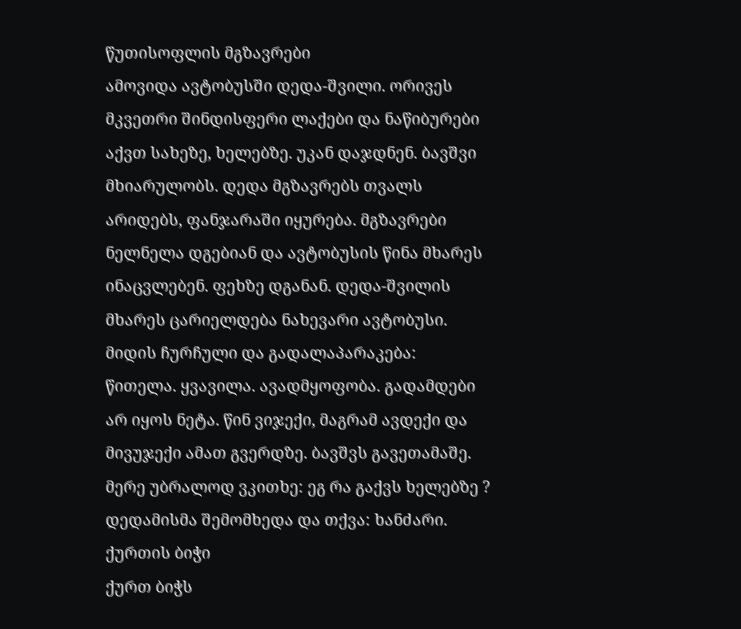წუთისოფლის მგზავრები
ამოვიდა ავტობუსში დედა-შვილი. ორივეს მკვეთრი შინდისფერი ლაქები და ნაწიბურები აქვთ სახეზე, ხელებზე. უკან დაჯდნენ. ბავშვი მხიარულობს. დედა მგზავრებს თვალს არიდებს, ფანჯარაში იყურება. მგზავრები ნელნელა დგებიან და ავტობუსის წინა მხარეს ინაცვლებენ. ფეხზე დგანან. დედა-შვილის მხარეს ცარიელდება ნახევარი ავტობუსი. მიდის ჩურჩული და გადალაპარაკება: წითელა. ყვავილა. ავადმყოფობა. გადამდები არ იყოს ნეტა. წინ ვიჯექი, მაგრამ ავდექი და მივუჯექი ამათ გვერდზე. ბავშვს გავეთამაშე. მერე უბრალოდ ვკითხე: ეგ რა გაქვს ხელებზე ? დედამისმა შემომხედა და თქვა: ხანძარი.
ქურთის ბიჭი
ქურთ ბიჭს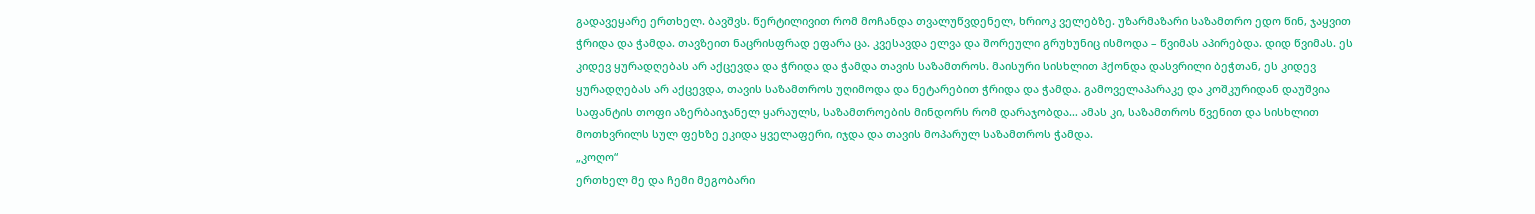გადავეყარე ერთხელ. ბავშვს. წერტილივით რომ მოჩანდა თვალუწვდენელ, ხრიოკ ველებზე. უზარმაზარი საზამთრო ედო წინ, ჯაყვით ჭრიდა და ჭამდა. თავზეით ნაცრისფრად ეფარა ცა. კვესავდა ელვა და შორეული გრუხუნიც ისმოდა – წვიმას აპირებდა. დიდ წვიმას. ეს კიდევ ყურადღებას არ აქცევდა და ჭრიდა და ჭამდა თავის საზამთროს. მაისური სისხლით ჰქონდა დასვრილი ბეჭთან, ეს კიდევ ყურადღებას არ აქცევდა, თავის საზამთროს უღიმოდა და ნეტარებით ჭრიდა და ჭამდა. გამოველაპარაკე და კოშკურიდან დაუშვია საფანტის თოფი აზერბაიჯანელ ყარაულს, საზამთროების მინდორს რომ დარაჯობდა… ამას კი, საზამთროს წვენით და სისხლით მოთხვრილს სულ ფეხზე ეკიდა ყველაფერი, იჯდა და თავის მოპარულ საზამთროს ჭამდა.
„კოღო“
ერთხელ მე და ჩემი მეგობარი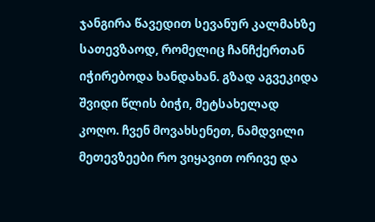ჯანგირა წავედით სევანურ კალმახზე სათევზაოდ, რომელიც ჩანჩქერთან იჭირებოდა ხანდახან. გზად აგვეკიდა შვიდი წლის ბიჭი, მეტსახელად კოღო. ჩვენ მოვახსენეთ, ნამდვილი მეთევზეები რო ვიყავით ორივე და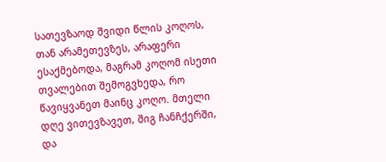სათევზაოდ შვიდი წლის კოღოს, თან არამეთევზეს, არაფერი ესაქმებოდა, მაგრამ კოღომ ისეთი თვალებით შემოგვხედა, რო წავიყვანეთ მაინც კოღო. მთელი დღე ვითევზავეთ, შიგ ჩანჩქერში, და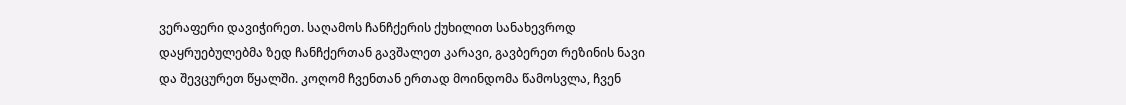ვერაფერი დავიჭირეთ. საღამოს ჩანჩქერის ქუხილით სანახევროდ დაყრუებულებმა ზედ ჩანჩქერთან გავშალეთ კარავი, გავბერეთ რეზინის ნავი და შევცურეთ წყალში. კოღომ ჩვენთან ერთად მოინდომა წამოსვლა, ჩვენ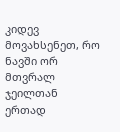კიდევ მოვახსენეთ, რო ნავში ორ მთვრალ ჯეილთან ერთად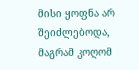მისი ყოფნა არ შეიძლებოდა, მაგრამ კოღომ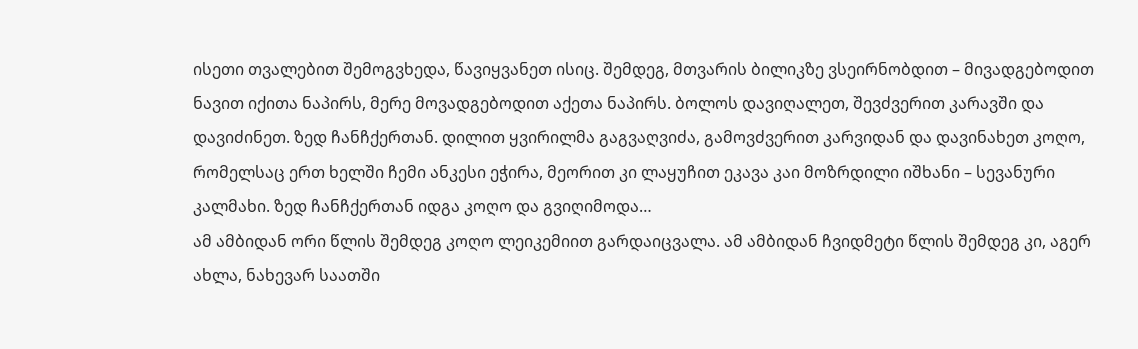ისეთი თვალებით შემოგვხედა, წავიყვანეთ ისიც. შემდეგ, მთვარის ბილიკზე ვსეირნობდით – მივადგებოდით ნავით იქითა ნაპირს, მერე მოვადგებოდით აქეთა ნაპირს. ბოლოს დავიღალეთ, შევძვერით კარავში და დავიძინეთ. ზედ ჩანჩქერთან. დილით ყვირილმა გაგვაღვიძა, გამოვძვერით კარვიდან და დავინახეთ კოღო, რომელსაც ერთ ხელში ჩემი ანკესი ეჭირა, მეორით კი ლაყუჩით ეკავა კაი მოზრდილი იშხანი – სევანური კალმახი. ზედ ჩანჩქერთან იდგა კოღო და გვიღიმოდა…
ამ ამბიდან ორი წლის შემდეგ კოღო ლეიკემიით გარდაიცვალა. ამ ამბიდან ჩვიდმეტი წლის შემდეგ კი, აგერ ახლა, ნახევარ საათში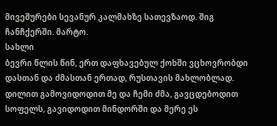მივეშურები სევანურ კალმახზე სათევზაოდ. შიგ ჩანჩქერში. მარტო.
სახლი
ბევრი წლის წინ, ერთ დაფხავებულ ქოხში ვცხოვრობდი დასთან და ძმასთან ერთად, რუსთავის მახლობლად. დილით გამოვიდოდით მე და ჩემი ძმა, გავცდებოდით სოფელს, გავიდოდით მინდორში და მერე ეს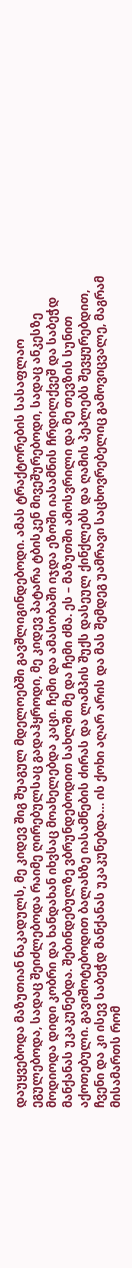დაუყვებოდა მაზუთიან ნაკადულს, მე კიდევ შიგ შუაგულ მდელოებში გავშლიგინდებოდი. ამას ტრაქტორების სასაფლაო ეგულებოდა, სადაც შეიძლებოდა რაიმე ღირებულსაც გადაჰყროდი, მე კიდევ პატარა ტბისკენ მივეშურებოდი, სადაც ანკესზე მოდიოდა დიდი კობრი და ხანდახან იხვსაც მოახელებდა კაცი. ჩემი და ამასობაში იჯდა ეზოში იასამნის ჩრდილქვეშ და საბეჭდ მანქანას უკაკუნებდა. შებინდებულზე ვბრუნდებოდით სახლში მე და ჩემი ძმა. ეს – მაზუთში ამოსვრილი და მე თევზის სუნით აქოთებული. გავიშოტებოდით ბალახზე იასამნების ძირას და ლამპის შუქს დასეულ ქინქლებს და ღამის პეპლებს შევყურებდით, ჩვენი და კი ისევ საბეჭდ მანქანას უკაკუნებდა… ის ქოხი აღარ არის და მას შემდეგ უამრავი საცხოვრებელიც გამოვიცვალე, მაგრამ მისამართს რომ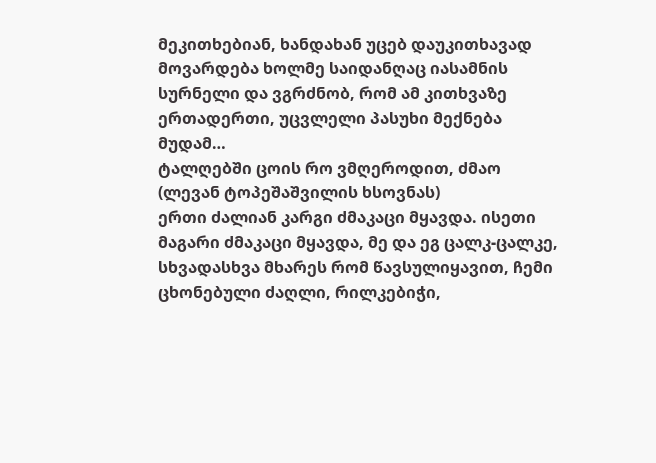მეკითხებიან, ხანდახან უცებ დაუკითხავად მოვარდება ხოლმე საიდანღაც იასამნის სურნელი და ვგრძნობ, რომ ამ კითხვაზე ერთადერთი, უცვლელი პასუხი მექნება მუდამ…
ტალღებში ცოის რო ვმღეროდით, ძმაო
(ლევან ტოპეშაშვილის ხსოვნას)
ერთი ძალიან კარგი ძმაკაცი მყავდა. ისეთი მაგარი ძმაკაცი მყავდა, მე და ეგ ცალკ-ცალკე, სხვადასხვა მხარეს რომ წავსულიყავით, ჩემი ცხონებული ძაღლი, რილკებიჭი,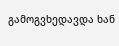გამოგვხედავდა ხან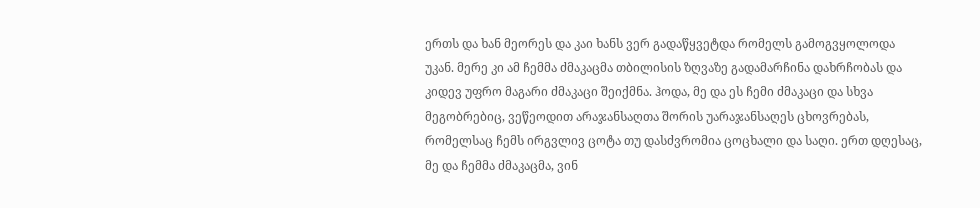ერთს და ხან მეორეს და კაი ხანს ვერ გადაწყვეტდა რომელს გამოგვყოლოდა უკან. მერე კი ამ ჩემმა ძმაკაცმა თბილისის ზღვაზე გადამარჩინა დახრჩობას და კიდევ უფრო მაგარი ძმაკაცი შეიქმნა. ჰოდა, მე და ეს ჩემი ძმაკაცი და სხვა მეგობრებიც, ვეწეოდით არაჯანსაღთა შორის უარაჯანსაღეს ცხოვრებას, რომელსაც ჩემს ირგვლივ ცოტა თუ დასძვრომია ცოცხალი და საღი. ერთ დღესაც, მე და ჩემმა ძმაკაცმა, ვინ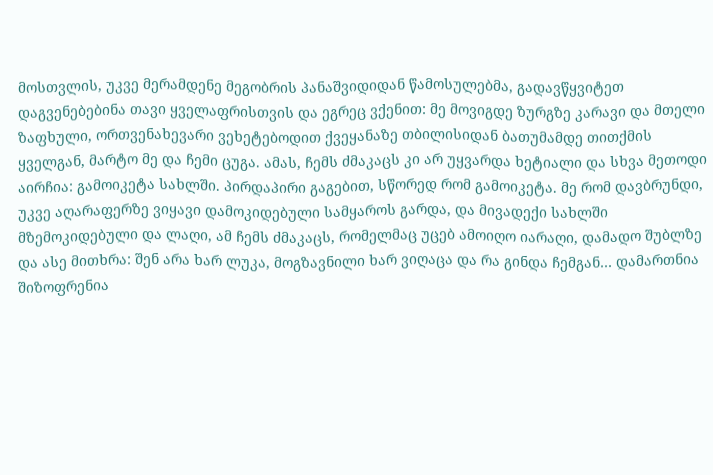მოსთვლის, უკვე მერამდენე მეგობრის პანაშვიდიდან წამოსულებმა, გადავწყვიტეთ დაგვენებებინა თავი ყველაფრისთვის და ეგრეც ვქენით: მე მოვიგდე ზურგზე კარავი და მთელი ზაფხული, ორთვენახევარი ვეხეტებოდით ქვეყანაზე თბილისიდან ბათუმამდე თითქმის ყველგან, მარტო მე და ჩემი ცუგა. ამას, ჩემს ძმაკაცს კი არ უყვარდა ხეტიალი და სხვა მეთოდი აირჩია: გამოიკეტა სახლში. პირდაპირი გაგებით, სწორედ რომ გამოიკეტა. მე რომ დავბრუნდი, უკვე აღარაფერზე ვიყავი დამოკიდებული სამყაროს გარდა, და მივადექი სახლში მზემოკიდებული და ლაღი, ამ ჩემს ძმაკაცს, რომელმაც უცებ ამოიღო იარაღი, დამადო შუბლზე და ასე მითხრა: შენ არა ხარ ლუკა, მოგზავნილი ხარ ვიღაცა და რა გინდა ჩემგან… დამართნია შიზოფრენია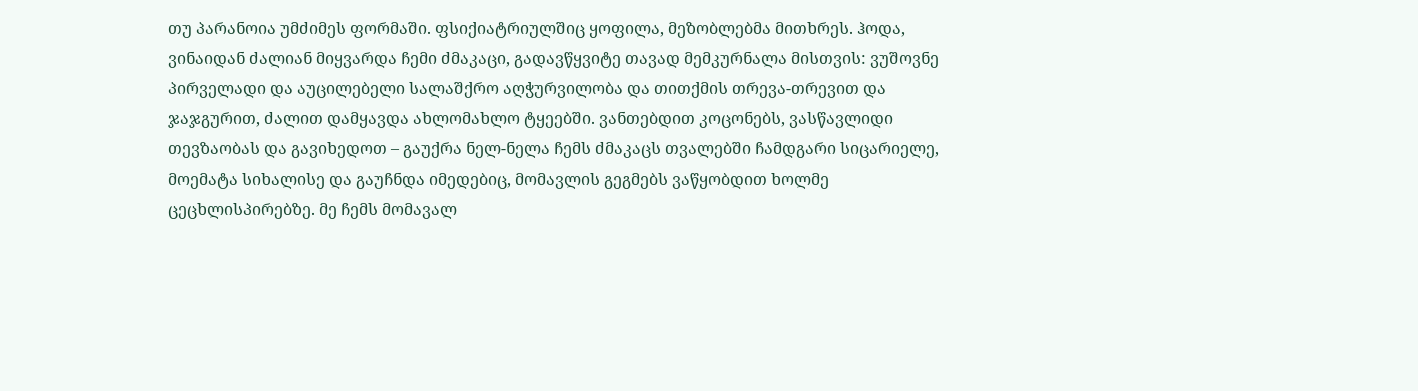თუ პარანოია უმძიმეს ფორმაში. ფსიქიატრიულშიც ყოფილა, მეზობლებმა მითხრეს. ჰოდა, ვინაიდან ძალიან მიყვარდა ჩემი ძმაკაცი, გადავწყვიტე თავად მემკურნალა მისთვის: ვუშოვნე პირველადი და აუცილებელი სალაშქრო აღჭურვილობა და თითქმის თრევა-თრევით და ჯაჯგურით, ძალით დამყავდა ახლომახლო ტყეებში. ვანთებდით კოცონებს, ვასწავლიდი თევზაობას და გავიხედოთ – გაუქრა ნელ-ნელა ჩემს ძმაკაცს თვალებში ჩამდგარი სიცარიელე, მოემატა სიხალისე და გაუჩნდა იმედებიც, მომავლის გეგმებს ვაწყობდით ხოლმე ცეცხლისპირებზე. მე ჩემს მომავალ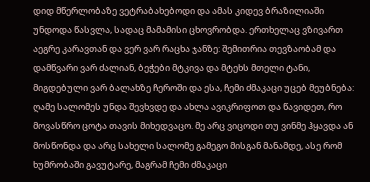დიდ მწერლობაზე ვეტრაბახებოდი და ამას კიდევ ბრაზილიაში უნდოდა წასვლა, სადაც მამამისი ცხოვრობდა. ერთხელაც ვზივართ აეგრე კარავთან და ვერ ვარ რაცხა ჯანზე: შემითრია თევზაობამ და დამწვარი ვარ ძალიან, ბეჭები მტკივა და მტეხს მთელი ტანი, მიგდებული ვარ ბალახზე ჩეროში და ესა, ჩემი ძმაკაცი უცებ მეუბნება: ღამე სალომეს უნდა შევხვდე და ახლა ავიკრიფოთ და წავიდეთ, რო მოვასწრო ცოტა თავის მიხედვაცო. მე არც ვიცოდი თუ ვინმე ჰყავდა ან მოსწონდა და არც სახელი სალომე გამეგო მისგან მანამდე, ასე რომ ხუმრობაში გავუტარე, მაგრამ ჩემი ძმაკაცი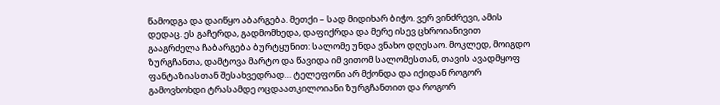წამოდგა და დაიწყო აბარგება. მეთქი – სად მიდიხარ ბიჭო. ვერ ვინძრევი, ამის დედაც. ეს გაჩერდა, გადმომხედა, დაფიქრდა და მერე ისევ ცხროიანივით გააგრძელა ჩაბარგება ბურტყუნით: სალომე უნდა ვნახო დღესაო. მოკლედ, მოიგდო ზურგჩანთა, დამტოვა მარტო და წავიდა იმ ვითომ სალომესთან, თავის ავადმყოფ ფანტაზიასთან შესახვედრად… ტელეფონი არ მქონდა და იქიდან როგორ გამოვხოხდი ტრასამდე ოცდაათკილოიანი ზურგჩანთით და როგორ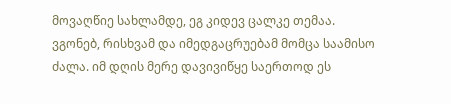მოვაღწიე სახლამდე, ეგ კიდევ ცალკე თემაა. ვგონებ, რისხვამ და იმედგაცრუებამ მომცა საამისო ძალა. იმ დღის მერე დავივიწყე საერთოდ ეს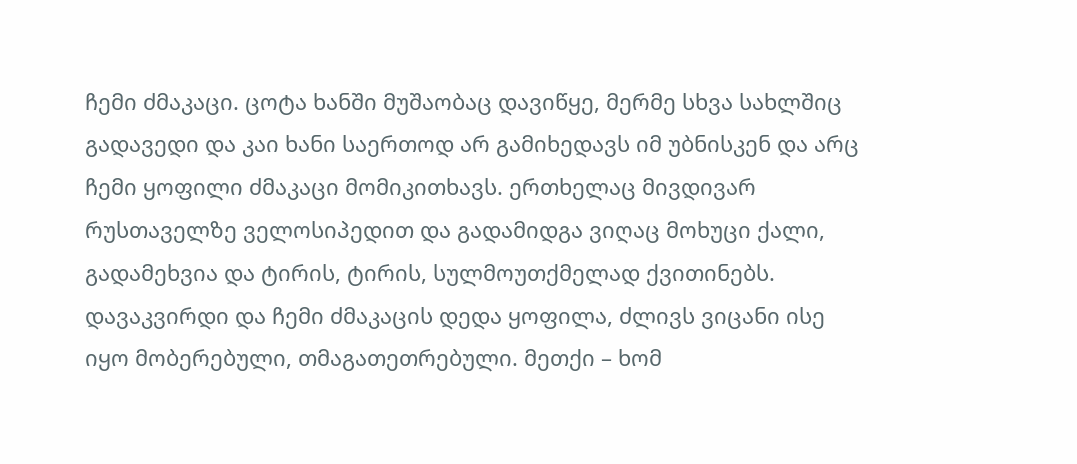ჩემი ძმაკაცი. ცოტა ხანში მუშაობაც დავიწყე, მერმე სხვა სახლშიც გადავედი და კაი ხანი საერთოდ არ გამიხედავს იმ უბნისკენ და არც ჩემი ყოფილი ძმაკაცი მომიკითხავს. ერთხელაც მივდივარ რუსთაველზე ველოსიპედით და გადამიდგა ვიღაც მოხუცი ქალი, გადამეხვია და ტირის, ტირის, სულმოუთქმელად ქვითინებს. დავაკვირდი და ჩემი ძმაკაცის დედა ყოფილა, ძლივს ვიცანი ისე იყო მობერებული, თმაგათეთრებული. მეთქი – ხომ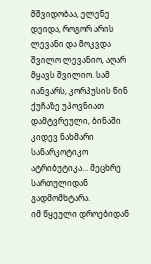მშვიდობაა, ელენე დეიდა, როგორ არის ლევანი და მოკვდა შვილო ლევანიო, აღარ მყავს შვილიო. სამ იანვარს, კორპუსის წინ ქუჩაზე უპოვნიათ დამტვრეული, ბინაში კიდევ ნახმარი სანარკოტიკო ატრიბუტიკა… მეცხრე სართულიდან გადმომხტარა.
იმ წყეული დროებიდან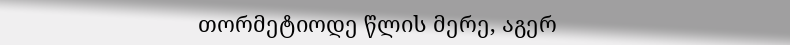თორმეტიოდე წლის მერე, აგერ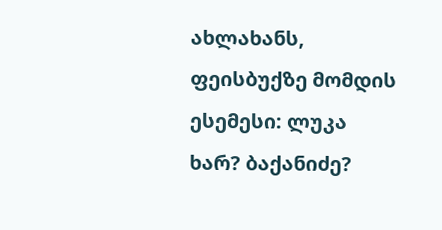ახლახანს, ფეისბუქზე მომდის ესემესი: ლუკა ხარ? ბაქანიძე?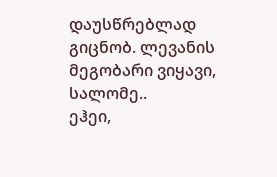დაუსწრებლად გიცნობ. ლევანის მეგობარი ვიყავი, სალომე..
ეჰეი,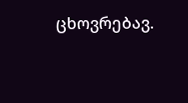ცხოვრებავ.